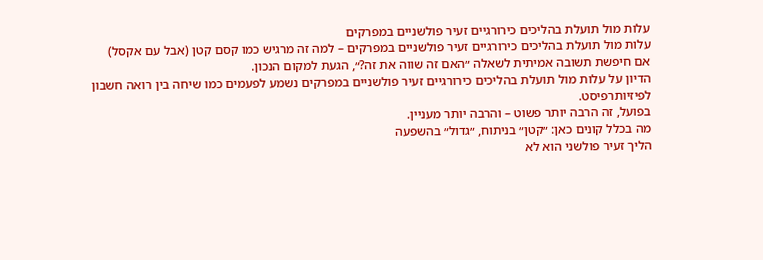עלות מול תועלת בהליכים כירורגיים זעיר פולשניים במפרקים
עלות מול תועלת בהליכים כירורגיים זעיר פולשניים במפרקים – למה זה מרגיש כמו קסם קטן (אבל עם אקסל)
אם חיפשת תשובה אמיתית לשאלה ״האם זה שווה את זה?״, הגעת למקום הנכון.
הדיון על עלות מול תועלת בהליכים כירורגיים זעיר פולשניים במפרקים נשמע לפעמים כמו שיחה בין רואה חשבון לפיזיותרפיסט.
בפועל, זה הרבה יותר פשוט – והרבה יותר מעניין.
מה בכלל קונים כאן: ״קטן״ בניתוח, ״גדול״ בהשפעה
הליך זעיר פולשני הוא לא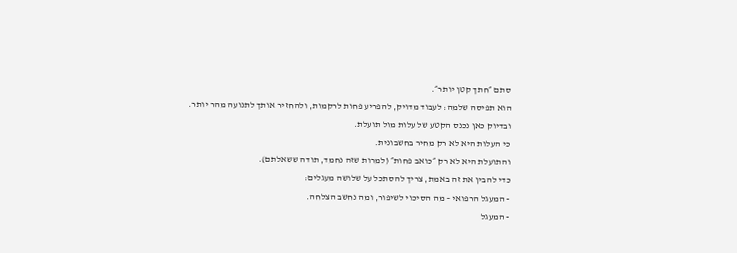סתם ״חתך קטן יותר״.
הוא תפיסה שלמה: לעבוד מדויק, להפריע פחות לרקמות, ולהחזיר אותך לתנועה מהר יותר.
ובדיוק כאן נכנס הקטע של עלות מול תועלת.
כי העלות היא לא רק מחיר בחשבונית.
והתועלת היא לא רק ״כואב פחות״ (למרות שזה נחמד, תודה ששאלתם).
כדי להבין את זה באמת, צריך להסתכל על שלושה מעגלים:
- המעגל הרפואי – מה הסיכוי לשיפור, ומה נחשב הצלחה.
- המעגל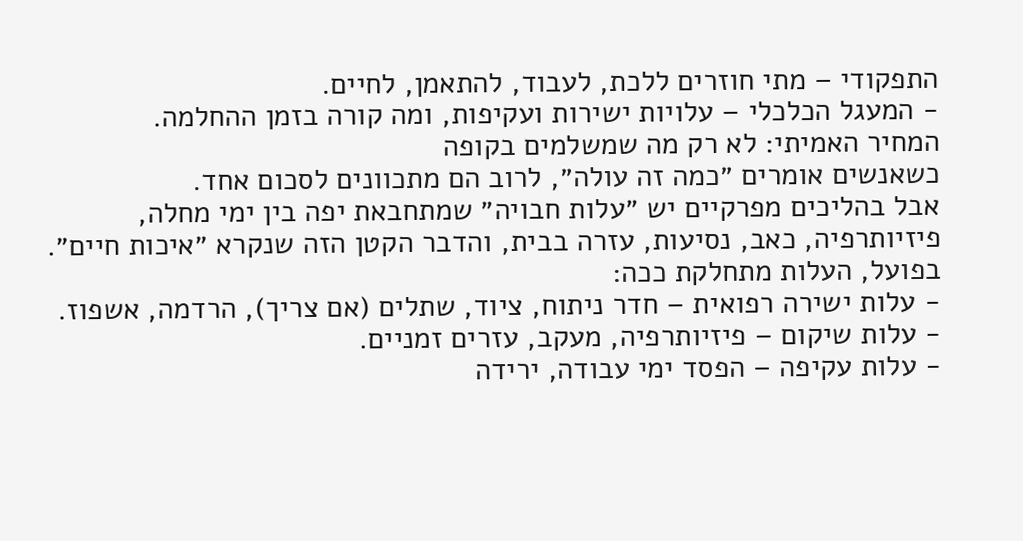התפקודי – מתי חוזרים ללכת, לעבוד, להתאמן, לחיים.
- המעגל הכלכלי – עלויות ישירות ועקיפות, ומה קורה בזמן ההחלמה.
המחיר האמיתי: לא רק מה שמשלמים בקופה
כשאנשים אומרים ״כמה זה עולה״, לרוב הם מתכוונים לסכום אחד.
אבל בהליכים מפרקיים יש ״עלות חבויה״ שמתחבאת יפה בין ימי מחלה, פיזיותרפיה, כאב, נסיעות, עזרה בבית, והדבר הקטן הזה שנקרא ״איכות חיים״.
בפועל, העלות מתחלקת ככה:
- עלות ישירה רפואית – חדר ניתוח, ציוד, שתלים (אם צריך), הרדמה, אשפוז.
- עלות שיקום – פיזיותרפיה, מעקב, עזרים זמניים.
- עלות עקיפה – הפסד ימי עבודה, ירידה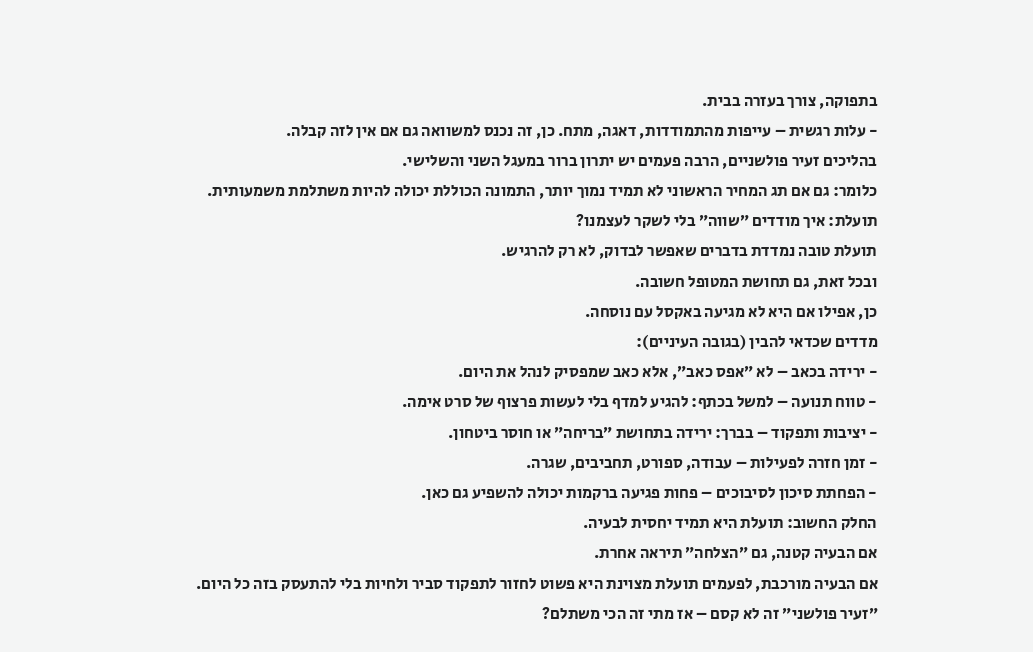בתפוקה, צורך בעזרה בבית.
- עלות רגשית – עייפות מהתמודדות, דאגה, מתח. כן, זה נכנס למשוואה גם אם אין לזה קבלה.
בהליכים זעיר פולשניים, הרבה פעמים יש יתרון ברור במעגל השני והשלישי.
כלומר: גם אם תג המחיר הראשוני לא תמיד נמוך יותר, התמונה הכוללת יכולה להיות משתלמת משמעותית.
תועלת: איך מודדים ״שווה״ בלי לשקר לעצמנו?
תועלת טובה נמדדת בדברים שאפשר לבדוק, לא רק להרגיש.
ובכל זאת, גם תחושת המטופל חשובה.
כן, אפילו אם היא לא מגיעה באקסל עם נוסחה.
מדדים שכדאי להבין (בגובה העיניים):
- ירידה בכאב – לא ״אפס כאב״, אלא כאב שמפסיק לנהל את היום.
- טווח תנועה – למשל בכתף: להגיע למדף בלי לעשות פרצוף של סרט אימה.
- יציבות ותפקוד – בברך: ירידה בתחושת ״בריחה״ או חוסר ביטחון.
- זמן חזרה לפעילות – עבודה, ספורט, תחביבים, שגרה.
- הפחתת סיכון לסיבוכים – פחות פגיעה ברקמות יכולה להשפיע גם כאן.
החלק החשוב: תועלת היא תמיד יחסית לבעיה.
אם הבעיה קטנה, גם ״הצלחה״ תיראה אחרת.
אם הבעיה מורכבת, לפעמים תועלת מצוינת היא פשוט לחזור לתפקוד סביר ולחיות בלי להתעסק בזה כל היום.
״זעיר פולשני״ זה לא קסם – אז מתי זה הכי משתלם?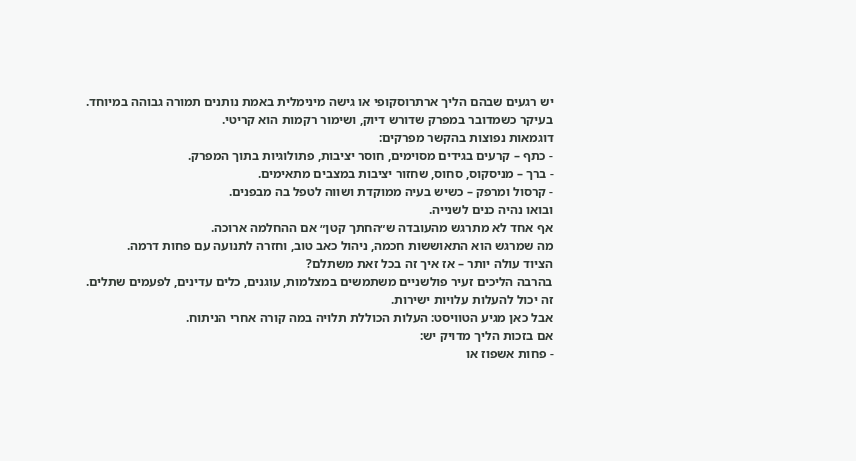יש רגעים שבהם הליך ארתרוסקופי או גישה מינימלית באמת נותנים תמורה גבוהה במיוחד.
בעיקר כשמדובר במפרק שדורש דיוק, ושימור רקמות הוא קריטי.
דוגמאות נפוצות בהקשר מפרקים:
- כתף – קרעים בגידים מסוימים, חוסר יציבות, פתולוגיות בתוך המפרק.
- ברך – מניסקוס, סחוס, שחזור יציבות במצבים מתאימים.
- קרסול ומרפק – כשיש בעיה ממוקדת ושווה לטפל בה מבפנים.
ובואו נהיה כנים לשנייה.
אף אחד לא מתרגש מהעובדה ש״החתך קטן״ אם ההחלמה ארוכה.
מה שמרגש הוא התאוששות חכמה, ניהול כאב טוב, וחזרה לתנועה עם פחות דרמה.
הציוד עולה יותר – אז איך זה בכל זאת משתלם?
בהרבה הליכים זעיר פולשניים משתמשים במצלמות, עוגנים, כלים עדינים, לפעמים שתלים.
זה יכול להעלות עלויות ישירות.
אבל כאן מגיע הטוויסט: העלות הכוללת תלויה במה קורה אחרי הניתוח.
אם בזכות הליך מדויק יש:
- פחות אשפוז או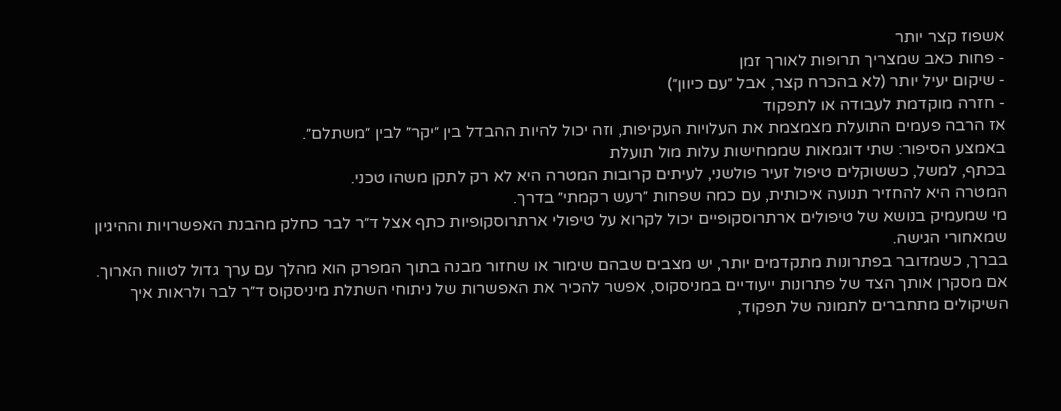אשפוז קצר יותר
- פחות כאב שמצריך תרופות לאורך זמן
- שיקום יעיל יותר (לא בהכרח קצר, אבל ״עם כיוון״)
- חזרה מוקדמת לעבודה או לתפקוד
אז הרבה פעמים התועלת מצמצמת את העלויות העקיפות, וזה יכול להיות ההבדל בין ״יקר״ לבין ״משתלם״.
באמצע הסיפור: שתי דוגמאות שממחישות עלות מול תועלת
בכתף, למשל, כששוקלים טיפול זעיר פולשני, לעיתים קרובות המטרה היא לא רק לתקן משהו טכני.
המטרה היא להחזיר תנועה איכותית, עם כמה שפחות ״רעש רקמתי״ בדרך.
מי שמעמיק בנושא של טיפולים ארתרוסקופיים יכול לקרוא על טיפולי ארתרוסקופיות כתף אצל ד״ר לבר כחלק מהבנת האפשרויות וההיגיון שמאחורי הגישה.
בברך, כשמדובר בפתרונות מתקדמים יותר, יש מצבים שבהם שימור או שחזור מבנה בתוך המפרק הוא מהלך עם ערך גדול לטווח הארוך.
אם מסקרן אותך הצד של פתרונות ייעודיים במניסקוס, אפשר להכיר את האפשרות של ניתוחי השתלת מיניסקוס ד״ר לבר ולראות איך השיקולים מתחברים לתמונה של תפקוד,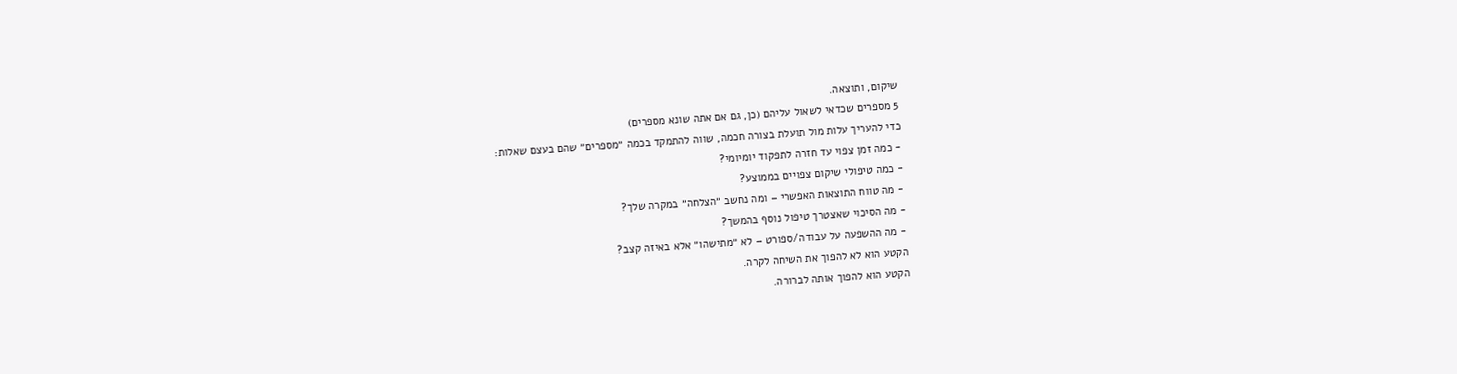שיקום, ותוצאה.
5 מספרים שכדאי לשאול עליהם (כן, גם אם אתה שונא מספרים)
כדי להעריך עלות מול תועלת בצורה חכמה, שווה להתמקד בכמה ״מספרים״ שהם בעצם שאלות:
- כמה זמן צפוי עד חזרה לתפקוד יומיומי?
- כמה טיפולי שיקום צפויים בממוצע?
- מה טווח התוצאות האפשרי – ומה נחשב ״הצלחה״ במקרה שלך?
- מה הסיכוי שאצטרך טיפול נוסף בהמשך?
- מה ההשפעה על עבודה/ספורט – לא ״מתישהו״ אלא באיזה קצב?
הקטע הוא לא להפוך את השיחה לקרה.
הקטע הוא להפוך אותה לברורה.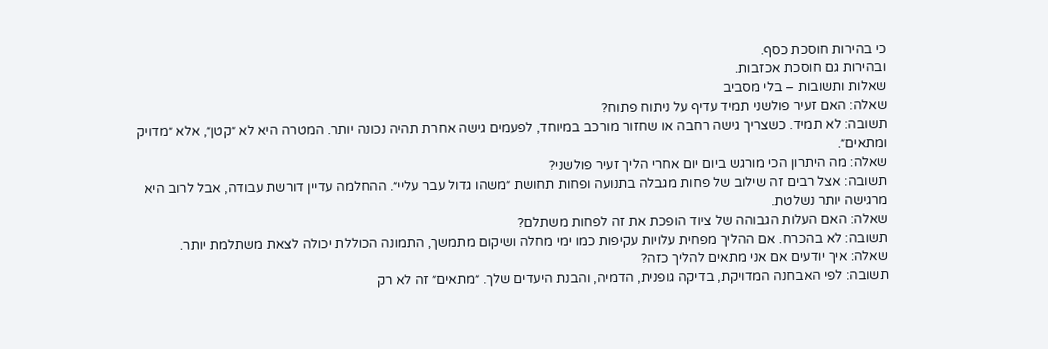כי בהירות חוסכת כסף.
ובהירות גם חוסכת אכזבות.
שאלות ותשובות – בלי מסביב
שאלה: האם זעיר פולשני תמיד עדיף על ניתוח פתוח?
תשובה: לא תמיד. כשצריך גישה רחבה או שחזור מורכב במיוחד, לפעמים גישה אחרת תהיה נכונה יותר. המטרה היא לא ״קטן״, אלא ״מדויק ומתאים״.
שאלה: מה היתרון הכי מורגש ביום יום אחרי הליך זעיר פולשני?
תשובה: אצל רבים זה שילוב של פחות מגבלה בתנועה ופחות תחושת ״משהו גדול עבר עליי״. ההחלמה עדיין דורשת עבודה, אבל לרוב היא מרגישה יותר נשלטת.
שאלה: האם העלות הגבוהה של ציוד הופכת את זה לפחות משתלם?
תשובה: לא בהכרח. אם ההליך מפחית עלויות עקיפות כמו ימי מחלה ושיקום מתמשך, התמונה הכוללת יכולה לצאת משתלמת יותר.
שאלה: איך יודעים אם אני מתאים להליך כזה?
תשובה: לפי האבחנה המדויקת, בדיקה גופנית, הדמיה, והבנת היעדים שלך. ״מתאים״ זה לא רק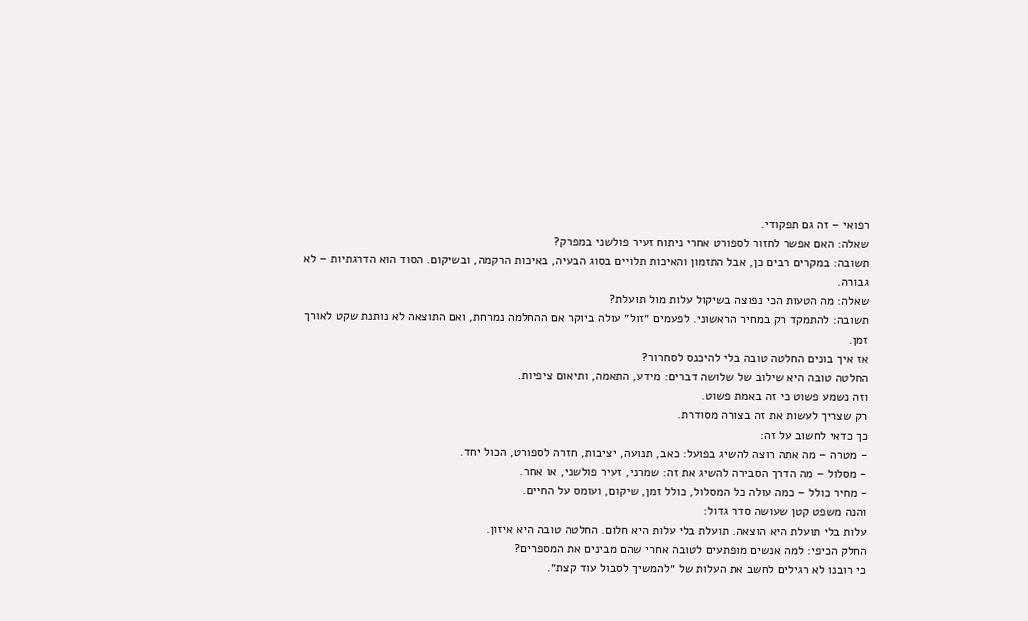רפואי – זה גם תפקודי.
שאלה: האם אפשר לחזור לספורט אחרי ניתוח זעיר פולשני במפרק?
תשובה: במקרים רבים כן, אבל התזמון והאיכות תלויים בסוג הבעיה, באיכות הרקמה, ובשיקום. הסוד הוא הדרגתיות – לא גבורה.
שאלה: מה הטעות הכי נפוצה בשיקול עלות מול תועלת?
תשובה: להתמקד רק במחיר הראשוני. לפעמים ״זול״ עולה ביוקר אם ההחלמה נמרחת, ואם התוצאה לא נותנת שקט לאורך זמן.
אז איך בונים החלטה טובה בלי להיכנס לסחרור?
החלטה טובה היא שילוב של שלושה דברים: מידע, התאמה, ותיאום ציפיות.
וזה נשמע פשוט כי זה באמת פשוט.
רק שצריך לעשות את זה בצורה מסודרת.
כך כדאי לחשוב על זה:
- מטרה – מה אתה רוצה להשיג בפועל: כאב, תנועה, יציבות, חזרה לספורט, הכול יחד.
- מסלול – מה הדרך הסבירה להשיג את זה: שמרני, זעיר פולשני, או אחר.
- מחיר כולל – כמה עולה כל המסלול, כולל זמן, שיקום, ועומס על החיים.
והנה משפט קטן שעושה סדר גדול:
עלות בלי תועלת היא הוצאה. תועלת בלי עלות היא חלום. החלטה טובה היא איזון.
החלק הכיפי: למה אנשים מופתעים לטובה אחרי שהם מבינים את המספרים?
כי רובנו לא רגילים לחשב את העלות של ״להמשיך לסבול עוד קצת״.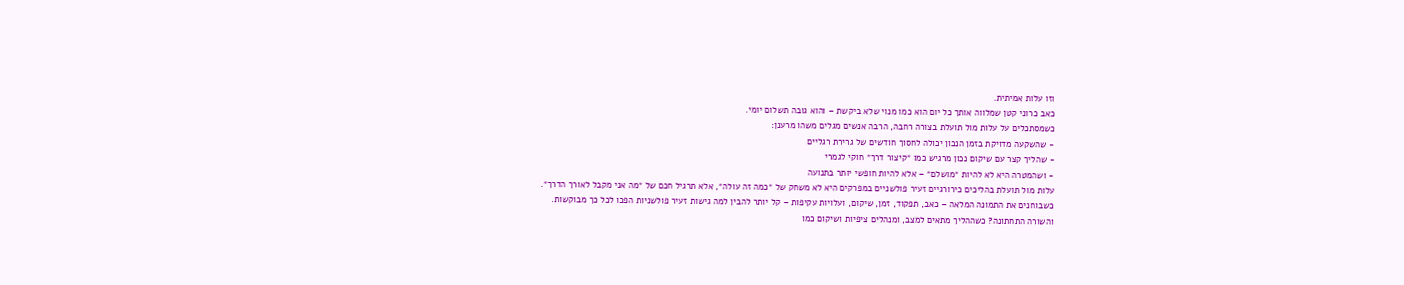וזו עלות אמיתית.
כאב כרוני קטן שמלווה אותך כל יום הוא כמו מנוי שלא ביקשת – והוא גובה תשלום יומי.
כשמסתכלים על עלות מול תועלת בצורה רחבה, הרבה אנשים מגלים משהו מרענן:
- שהשקעה מדויקת בזמן הנכון יכולה לחסוך חודשים של גרירת רגליים
- שהליך קצר עם שיקום נכון מרגיש כמו ״קיצור דרך״ חוקי לגמרי
- ושהמטרה היא לא להיות ״מושלם״ – אלא להיות חופשי יותר בתנועה
עלות מול תועלת בהליכים כירורגיים זעיר פולשניים במפרקים היא לא משחק של ״כמה זה עולה״, אלא תרגיל חכם של ״מה אני מקבל לאורך הדרך״.
כשבוחנים את התמונה המלאה – כאב, תפקוד, זמן, שיקום, ועלויות עקיפות – קל יותר להבין למה גישות זעיר פולשניות הפכו לכל כך מבוקשות.
והשורה התחתונה? כשההליך מתאים למצב, ומנהלים ציפיות ושיקום כמו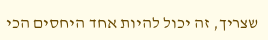שצריך, זה יכול להיות אחד היחסים הכי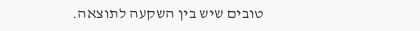טובים שיש בין השקעה לתוצאה.